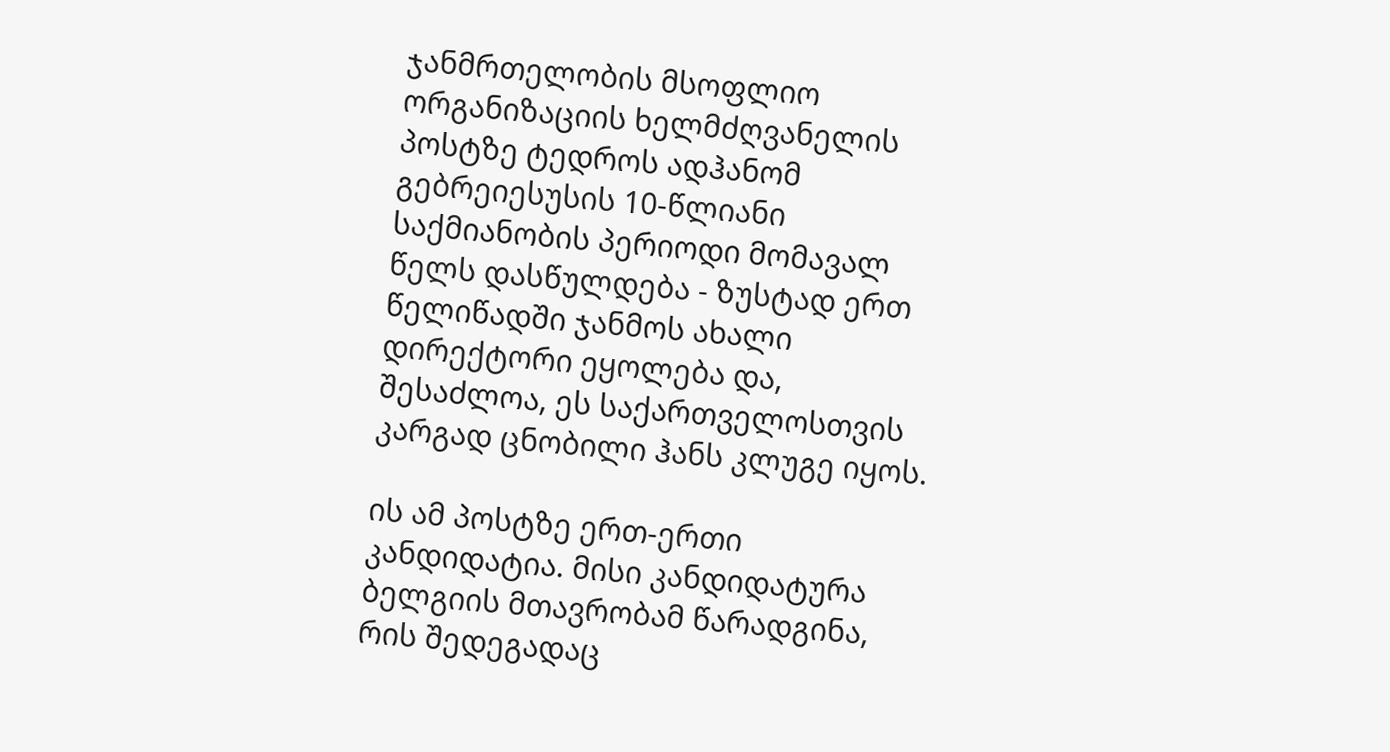ჯანმრთელობის მსოფლიო ორგანიზაციის ხელმძღვანელის პოსტზე ტედროს ადჰანომ გებრეიესუსის 10-წლიანი საქმიანობის პერიოდი მომავალ წელს დასწულდება - ზუსტად ერთ წელიწადში ჯანმოს ახალი დირექტორი ეყოლება და, შესაძლოა, ეს საქართველოსთვის კარგად ცნობილი ჰანს კლუგე იყოს.

ის ამ პოსტზე ერთ-ერთი კანდიდატია. მისი კანდიდატურა ბელგიის მთავრობამ წარადგინა, რის შედეგადაც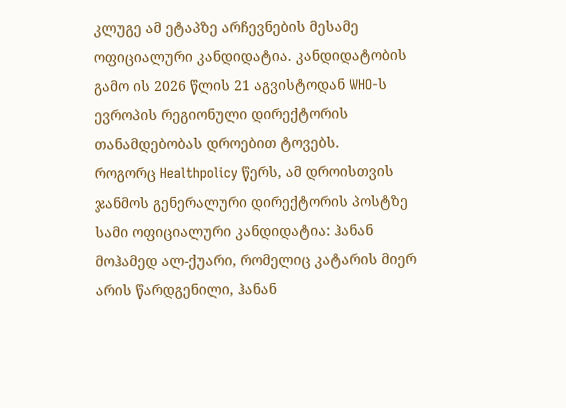კლუგე ამ ეტაპზე არჩევნების მესამე ოფიციალური კანდიდატია. კანდიდატობის გამო ის 2026 წლის 21 აგვისტოდან WHO-ს ევროპის რეგიონული დირექტორის თანამდებობას დროებით ტოვებს.
როგორც Healthpolicy წერს, ამ დროისთვის ჯანმოს გენერალური დირექტორის პოსტზე სამი ოფიციალური კანდიდატია: ჰანან მოჰამედ ალ-ქუარი, რომელიც კატარის მიერ არის წარდგენილი, ჰანან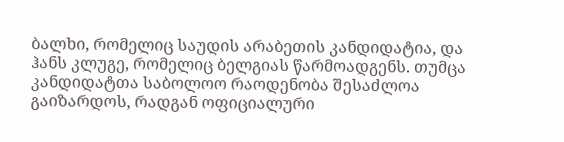ბალხი, რომელიც საუდის არაბეთის კანდიდატია, და ჰანს კლუგე, რომელიც ბელგიას წარმოადგენს. თუმცა კანდიდატთა საბოლოო რაოდენობა შესაძლოა გაიზარდოს, რადგან ოფიციალური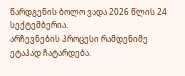წარდგენის ბოლო ვადა 2026 წლის 24 სექტემბერია.
არჩევნების პროცესი რამდენიმე ეტაპად ჩატარდება.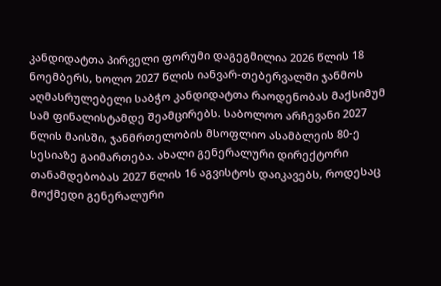კანდიდატთა პირველი ფორუმი დაგეგმილია 2026 წლის 18 ნოემბერს, ხოლო 2027 წლის იანვარ-თებერვალში ჯანმოს აღმასრულებელი საბჭო კანდიდატთა რაოდენობას მაქსიმუმ სამ ფინალისტამდე შეამცირებს. საბოლოო არჩევანი 2027 წლის მაისში, ჯანმრთელობის მსოფლიო ასამბლეის 80-ე სესიაზე გაიმართება. ახალი გენერალური დირექტორი თანამდებობას 2027 წლის 16 აგვისტოს დაიკავებს, როდესაც მოქმედი გენერალური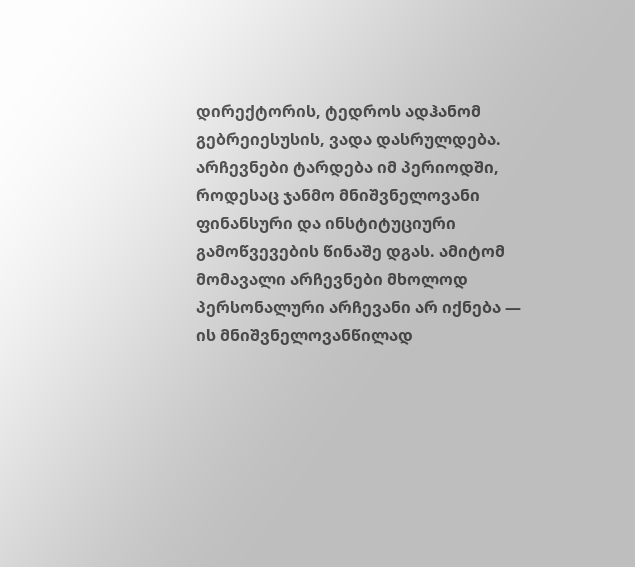დირექტორის, ტედროს ადჰანომ გებრეიესუსის, ვადა დასრულდება.
არჩევნები ტარდება იმ პერიოდში, როდესაც ჯანმო მნიშვნელოვანი ფინანსური და ინსტიტუციური გამოწვევების წინაშე დგას. ამიტომ მომავალი არჩევნები მხოლოდ პერსონალური არჩევანი არ იქნება — ის მნიშვნელოვანწილად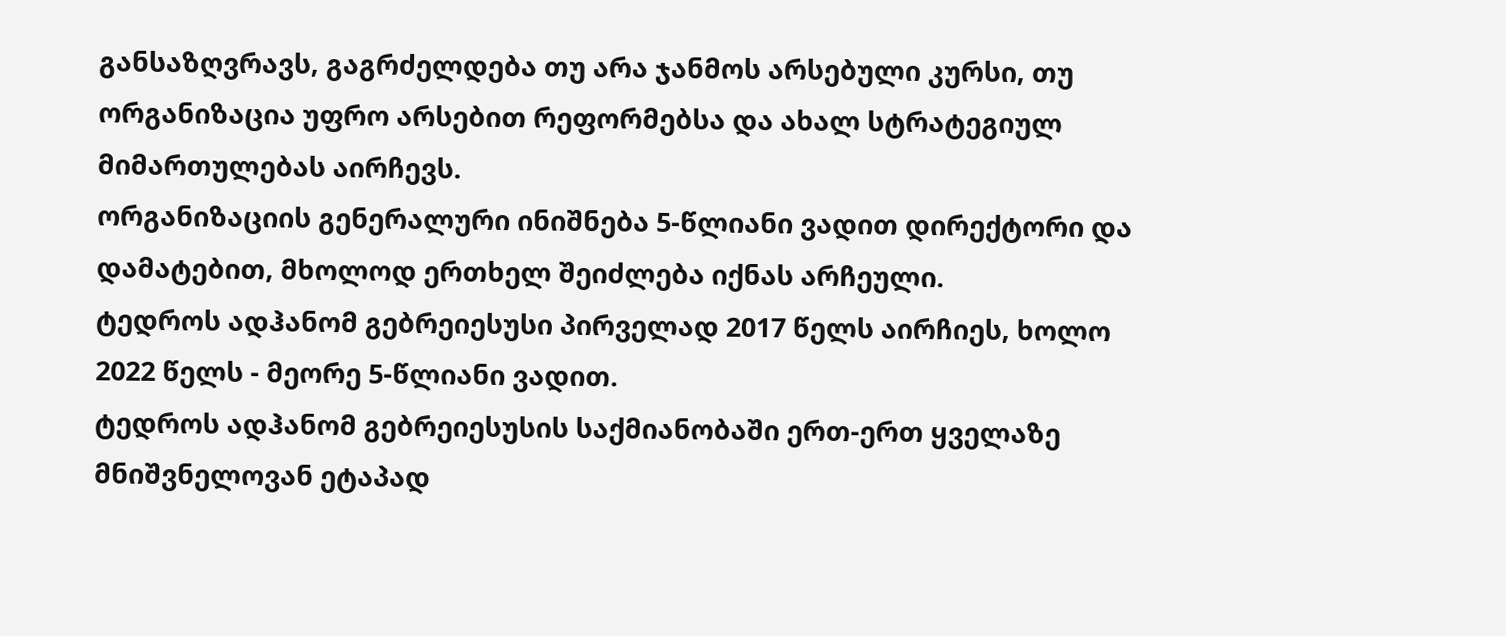განსაზღვრავს, გაგრძელდება თუ არა ჯანმოს არსებული კურსი, თუ ორგანიზაცია უფრო არსებით რეფორმებსა და ახალ სტრატეგიულ მიმართულებას აირჩევს.
ორგანიზაციის გენერალური ინიშნება 5-წლიანი ვადით დირექტორი და დამატებით, მხოლოდ ერთხელ შეიძლება იქნას არჩეული.
ტედროს ადჰანომ გებრეიესუსი პირველად 2017 წელს აირჩიეს, ხოლო 2022 წელს - მეორე 5-წლიანი ვადით.
ტედროს ადჰანომ გებრეიესუსის საქმიანობაში ერთ-ერთ ყველაზე მნიშვნელოვან ეტაპად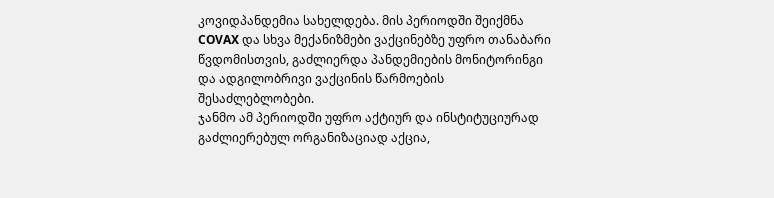კოვიდპანდემია სახელდება. მის პერიოდში შეიქმნა COVAX და სხვა მექანიზმები ვაქცინებზე უფრო თანაბარი წვდომისთვის, გაძლიერდა პანდემიების მონიტორინგი და ადგილობრივი ვაქცინის წარმოების შესაძლებლობები.
ჯანმო ამ პერიოდში უფრო აქტიურ და ინსტიტუციურად გაძლიერებულ ორგანიზაციად აქცია,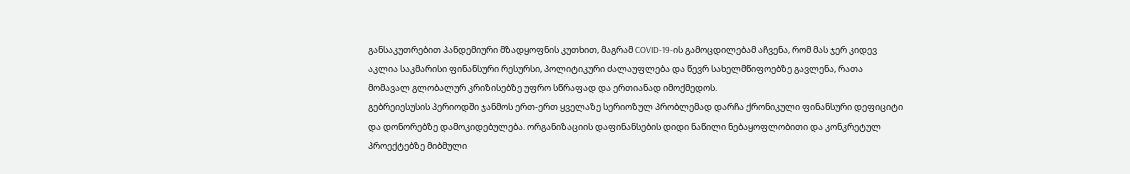განსაკუთრებით პანდემიური მზადყოფნის კუთხით, მაგრამ COVID-19-ის გამოცდილებამ აჩვენა, რომ მას ჯერ კიდევ აკლია საკმარისი ფინანსური რესურსი, პოლიტიკური ძალაუფლება და წევრ სახელმწიფოებზე გავლენა, რათა მომავალ გლობალურ კრიზისებზე უფრო სწრაფად და ერთიანად იმოქმედოს.
გებრეიესუსის პერიოდში ჯანმოს ერთ-ერთ ყველაზე სერიოზულ პრობლემად დარჩა ქრონიკული ფინანსური დეფიციტი და დონორებზე დამოკიდებულება. ორგანიზაციის დაფინანსების დიდი ნაწილი ნებაყოფლობითი და კონკრეტულ პროექტებზე მიბმული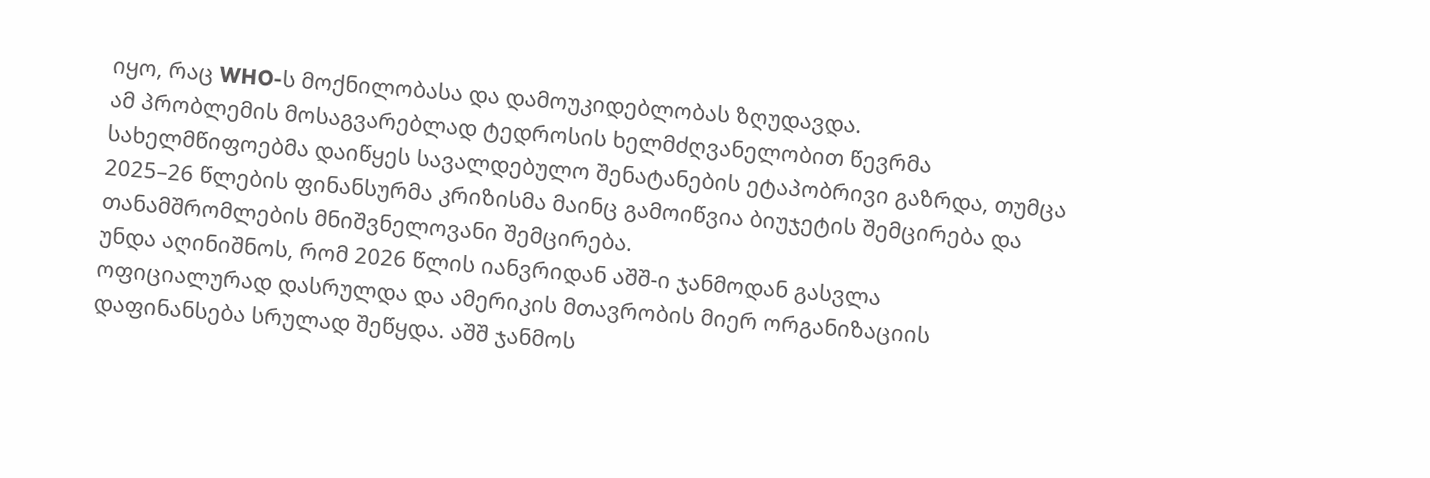იყო, რაც WHO-ს მოქნილობასა და დამოუკიდებლობას ზღუდავდა.
ამ პრობლემის მოსაგვარებლად ტედროსის ხელმძღვანელობით წევრმა სახელმწიფოებმა დაიწყეს სავალდებულო შენატანების ეტაპობრივი გაზრდა, თუმცა 2025–26 წლების ფინანსურმა კრიზისმა მაინც გამოიწვია ბიუჯეტის შემცირება და თანამშრომლების მნიშვნელოვანი შემცირება.
უნდა აღინიშნოს, რომ 2026 წლის იანვრიდან აშშ-ი ჯანმოდან გასვლა ოფიციალურად დასრულდა და ამერიკის მთავრობის მიერ ორგანიზაციის დაფინანსება სრულად შეწყდა. აშშ ჯანმოს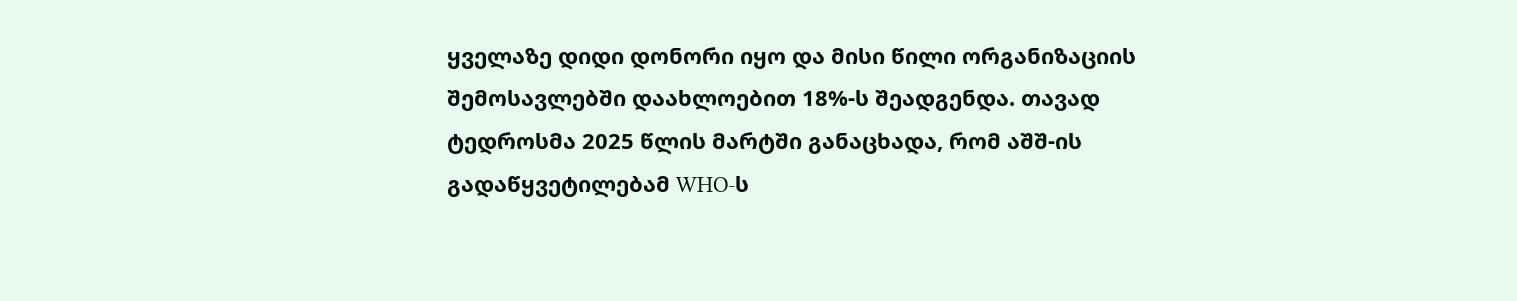ყველაზე დიდი დონორი იყო და მისი წილი ორგანიზაციის შემოსავლებში დაახლოებით 18%-ს შეადგენდა. თავად ტედროსმა 2025 წლის მარტში განაცხადა, რომ აშშ-ის გადაწყვეტილებამ WHO-ს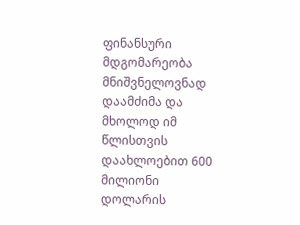ფინანსური მდგომარეობა მნიშვნელოვნად დაამძიმა და მხოლოდ იმ წლისთვის დაახლოებით 600 მილიონი დოლარის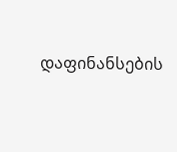დაფინანსების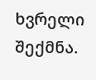ხვრელი შექმნა.